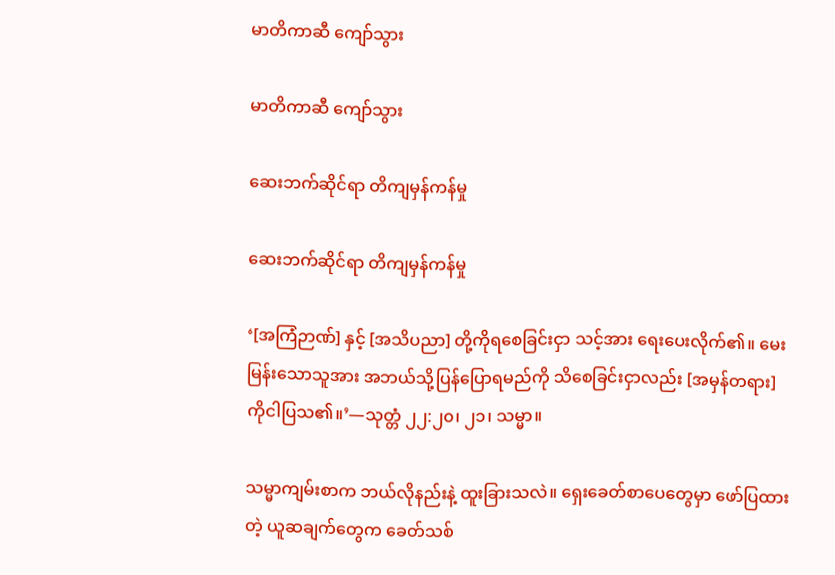မာတိကာဆီ ကျော်သွား

မာတိကာဆီ ကျော်သွား

ဆေးဘက်ဆိုင်ရာ တိကျမှန်ကန်မှု

ဆေးဘက်ဆိုင်ရာ တိကျမှန်ကန်မှု

‘[အကြံဉာဏ်] နှင့် [အသိပညာ] တို့ကိုရစေခြင်းငှာ သင့်အား ရေးပေးလိုက်၏။ မေးမြန်းသောသူအား အဘယ်သို့ပြန်ပြောရမည်ကို သိစေခြင်းငှာလည်း [အမှန်တရား] ကိုငါပြသ၏။’—သုတ္တံ ၂၂:၂၀၊ ၂၁၊ သမ္မာ။

သမ္မာကျမ်းစာက ဘယ်လိုနည်းနဲ့ ထူးခြားသလဲ။ ရှေးခေတ်စာပေတွေမှာ ဖော်ပြထားတဲ့ ယူဆချက်တွေက ခေတ်သစ်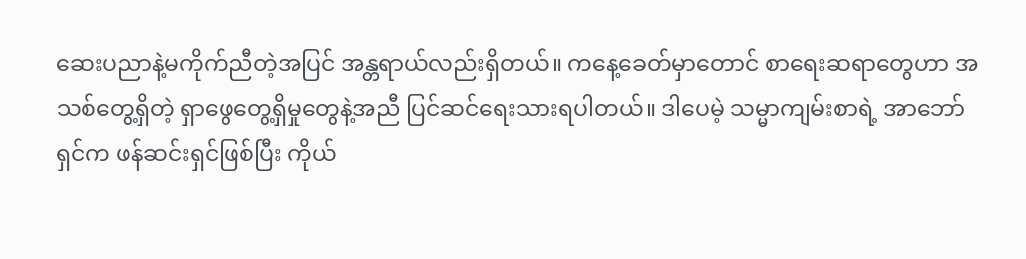ဆေးပညာနဲ့မကိုက်ညီတဲ့အပြင် အန္တရာယ်လည်းရှိတယ်။ ကနေ့ခေတ်မှာတောင် စာရေးဆရာတွေဟာ အသစ်တွေ့ရှိတဲ့ ရှာဖွေတွေ့ရှိမှုတွေနဲ့အညီ ပြင်ဆင်ရေးသားရပါတယ်။ ဒါပေမဲ့ သမ္မာကျမ်းစာရဲ့ အာဘော်ရှင်က ဖန်ဆင်းရှင်ဖြစ်ပြီး ကိုယ်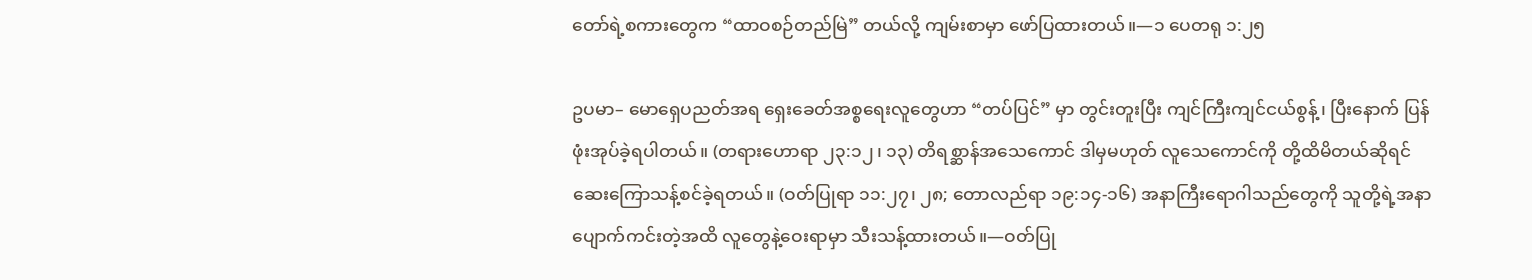တော်ရဲ့စကားတွေက “ထာဝစဉ်တည်မြဲ” တယ်လို့ ကျမ်းစာမှာ ဖော်ပြထားတယ်။—၁ ပေတရု ၁:၂၅

ဥပမာ– မောရှေပညတ်အရ ရှေးခေတ်အစ္စရေးလူတွေဟာ “တပ်ပြင်” မှာ တွင်းတူးပြီး ကျင်ကြီးကျင်ငယ်စွန့်၊ ပြီးနောက် ပြန်ဖုံးအုပ်ခဲ့ရပါတယ်။ (တရားဟောရာ ၂၃:၁၂၊ ၁၃) တိရစ္ဆာန်အသေကောင် ဒါမှမဟုတ် လူသေကောင်ကို တို့ထိမိတယ်ဆိုရင် ဆေးကြောသန့်စင်ခဲ့ရတယ်။ (ဝတ်ပြုရာ ၁၁:၂၇၊ ၂၈; တောလည်ရာ ၁၉:၁၄-၁၆) အနာကြီးရောဂါသည်တွေကို သူတို့ရဲ့အနာပျောက်ကင်းတဲ့အထိ လူတွေနဲ့ဝေးရာမှာ သီးသန့်ထားတယ်။—ဝတ်ပြု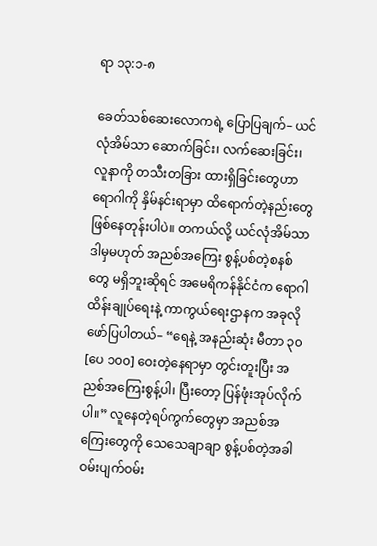ရာ ၁၃:၁-၈

ခေတ်သစ်ဆေးလောကရဲ့ ပြောပြချက်– ယင်လုံအိမ်သာ ဆောက်ခြင်း၊ လက်ဆေးခြင်း၊ လူနာကို တသီးတခြား ထားရှိခြင်းတွေဟာ ရောဂါကို နှိမ်နင်းရာမှာ ထိရောက်တဲ့နည်းတွေ ဖြစ်နေတုန်းပါပဲ။ တကယ်လို့ ယင်လုံအိမ်သာ ဒါမှမဟုတ် အညစ်အကြေး စွန့်ပစ်တဲ့စနစ်တွေ မရှိဘူးဆိုရင် အမေရိကန်နိုင်ငံက ရောဂါထိန်းချုပ်ရေးနဲ့ ကာကွယ်ရေးဌာနက အခုလိုဖော်ပြပါတယ်– “ရေနဲ့ အနည်းဆုံး မီတာ ၃၀ [ပေ ၁၀၀] ဝေးတဲ့နေရာမှာ တွင်းတူးပြီး အညစ်အကြေးစွန့်ပါ၊ ပြီးတော့ ပြန်ဖုံးအုပ်လိုက်ပါ။” လူနေတဲ့ရပ်ကွက်တွေမှာ အညစ်အကြေးတွေကို သေသေချာချာ စွန့်ပစ်တဲ့အခါ ဝမ်းပျက်ဝမ်း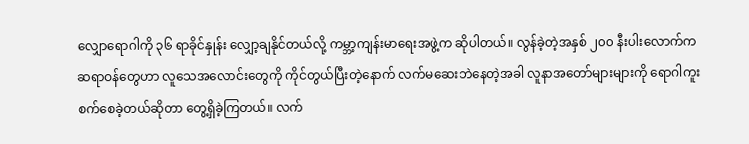လျှောရောဂါကို ၃၆ ရာခိုင်နှုန်း လျှော့ချနိုင်တယ်လို့ ကမ္ဘာ့ကျန်းမာရေးအဖွဲ့က ဆိုပါတယ်။ လွန်ခဲ့တဲ့အနှစ် ၂၀၀ နီးပါးလောက်က ဆရာဝန်တွေဟာ လူသေအလောင်းတွေကို ကိုင်တွယ်ပြီးတဲ့နောက် လက်မဆေးဘဲနေတဲ့အခါ လူနာအတော်များများကို ရောဂါကူးစက်စေခဲ့တယ်ဆိုတာ တွေ့ရှိခဲ့ကြတယ်။ လက်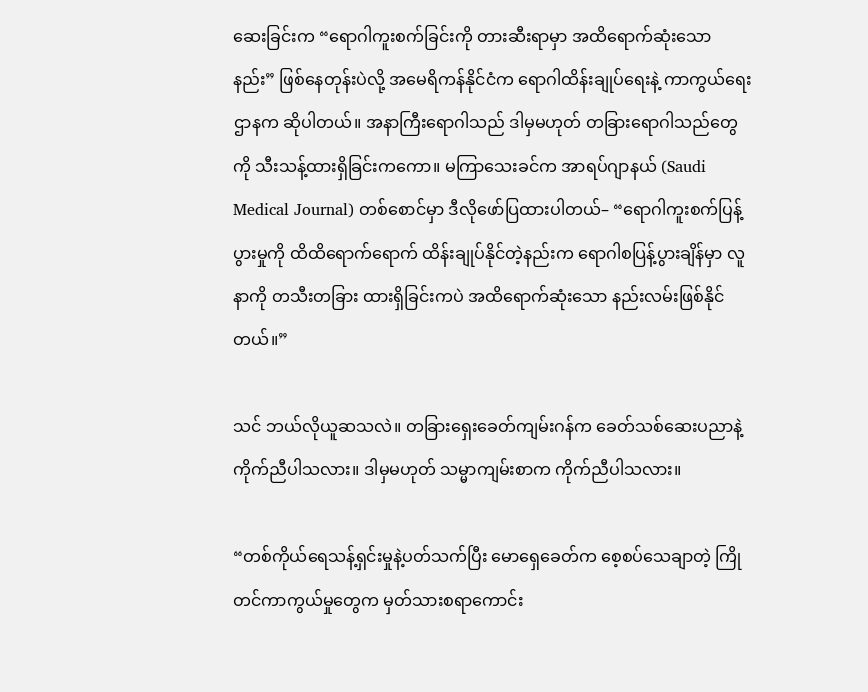ဆေးခြင်းက “ရောဂါကူးစက်ခြင်းကို တားဆီးရာမှာ အထိရောက်ဆုံးသောနည်း” ဖြစ်နေတုန်းပဲလို့ အမေရိကန်နိုင်ငံက ရောဂါထိန်းချုပ်ရေးနဲ့ ကာကွယ်ရေးဌာနက ဆိုပါတယ်။ အနာကြီးရောဂါသည် ဒါမှမဟုတ် တခြားရောဂါသည်တွေကို သီးသန့်ထားရှိခြင်းကကော။ မကြာသေးခင်က အာရပ်ဂျာနယ် (Saudi Medical Journal) တစ်စောင်မှာ ဒီလိုဖော်ပြထားပါတယ်– “ရောဂါကူးစက်ပြန့်ပွားမှုကို ထိထိရောက်ရောက် ထိန်းချုပ်နိုင်တဲ့နည်းက ရောဂါစပြန့်ပွားချိန်မှာ လူနာကို တသီးတခြား ထားရှိခြင်းကပဲ အထိရောက်ဆုံးသော နည်းလမ်းဖြစ်နိုင်တယ်။”

သင် ဘယ်လိုယူဆသလဲ။ တခြားရှေးခေတ်ကျမ်းဂန်က ခေတ်သစ်ဆေးပညာနဲ့ ကိုက်ညီပါသလား။ ဒါမှမဟုတ် သမ္မာကျမ်းစာက ကိုက်ညီပါသလား။

“တစ်ကိုယ်ရေသန့်ရှင်းမှုနဲ့ပတ်သက်ပြီး မောရှေခေတ်က စေ့စပ်သေချာတဲ့ ကြိုတင်ကာကွယ်မှုတွေက မှတ်သားစရာကောင်း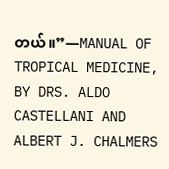တယ်။”—MANUAL OF TROPICAL MEDICINE, BY DRS. ALDO CASTELLANI AND ALBERT J. CHALMERS